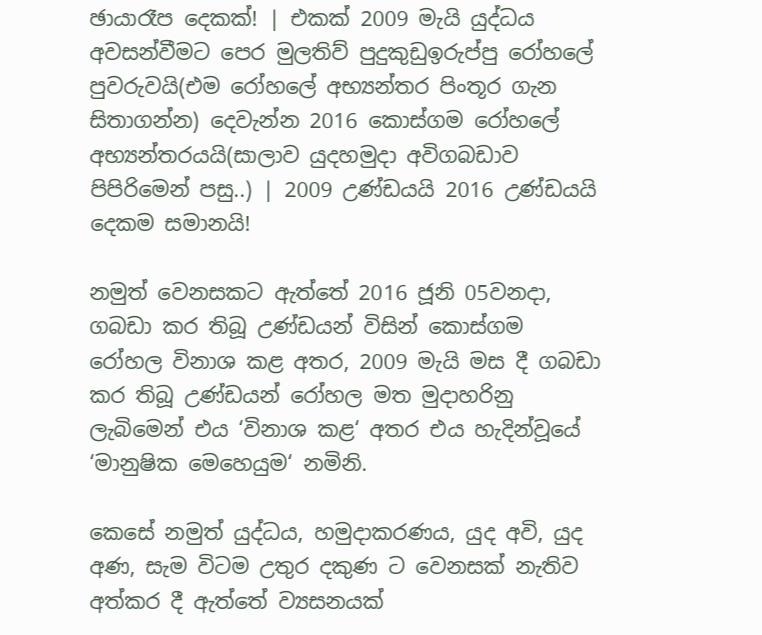ඡායාරෑප දෙකක්! | එකක් 2009 මැයි යුද්ධය අවසන්වීමට පෙර මුලතිව් පුදුකුඩුඉරුප්පු රෝහලේ පුවරුවයි(එම රෝහලේ අභ්‍යන්තර පිංතූර ගැන සිතාගන්න) දෙවැන්න 2016 කොස්ගම රෝහලේ අභ්‍යන්තරයයි(සාලාව යුදහමුදා අවිගබඩාව පිපිරිමෙන් පසු..) | 2009 උණ්ඩයයි 2016 උණ්ඩයයි දෙකම සමානයි!

නමුත් වෙනසකට ඇත්තේ 2016 ජූනි 05වනදා, ගබඩා කර තිබූ උණ්ඩයන් විසින් කොස්ගම රෝහල විනාශ කළ අතර, 2009 මැයි මස දී ගබඩා කර තිබූ උණ්ඩයන් රෝහල මත මුදාහරිනු ලැබිමෙන් එය ‘විනාශ කළ‘ අතර එය හැදින්වූයේ ‘මානුෂික මෙහෙයුම‘ නමිනි.

කෙසේ නමුත් යුද්ධය, හමුදාකරණය, යුද අවි, යුද අණ, සැම විටම උතුර දකුණ ට වෙනසක් නැතිව අත්කර දී ඇත්තේ ව්‍යසනයක්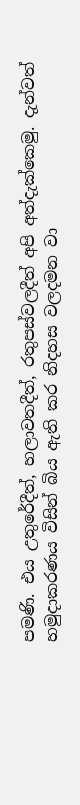පමණි. එය උතුරේදීත්, හලාවතදීත්, රතුපස්වලදීත් අපි අත්දැක්කෙමු. දැන්වත් හමුදාකරණය විසින් බිය ඇති කර නිදහස වලදමන වා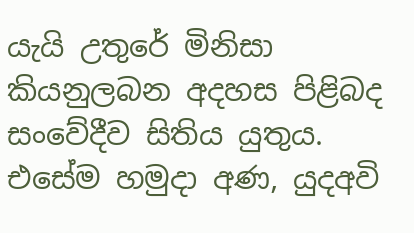යැයි උතුරේ මිනිසා කියනුලබන අදහස පිළිබද සංවේදීව සිතිය යුතුය. එසේම හමුදා අණ, යුදඅවි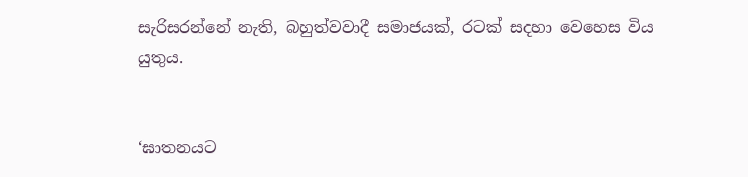සැරිසරන්නේ නැති, බහුත්වවාදී සමාජයක්, රටක් සදහා වෙහෙස විය යුතුය.


‘ඝාතනයට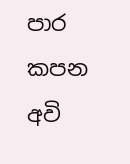පාර කපන අවි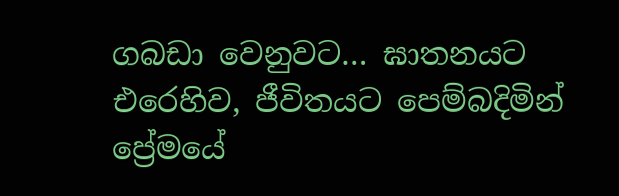ගබඩා වෙනුවට… ඝාතනයට එරෙහිව, ජීවිතයට පෙම්බදිමින් ප්‍රේමයේ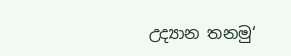උද්‍යාන තනමු‘